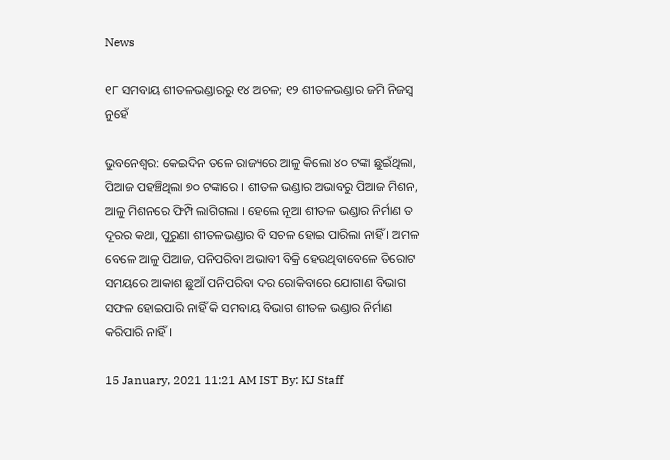News

୧୮ ସମବାୟ ଶୀତଳଭଣ୍ଡାରରୁ ୧୪ ଅଚଳ; ୧୨ ଶୀତଳଭଣ୍ଡାର ଜମି ନିଜସ୍ବ ନୁହେଁ

ଭୁବନେଶ୍ବର: କେଇଦିନ ତଳେ ରାଜ୍ୟରେ ଆଳୁ କିଲୋ ୪୦ ଟଙ୍କା ଛୁଇଁଥିଲା, ପିଆଜ ପହଞ୍ଚିଥିଲା ୭୦ ଟଙ୍କାରେ । ଶୀତଳ ଭଣ୍ଡାର ଅଭାବରୁ ପିଆଜ ମିଶନ, ଆଳୁ ମିଶନରେ ଫିମ୍ପି ଲାଗିଗଲା । ହେଲେ ନୂଆ ଶୀତଳ ଭଣ୍ଡାର ନିର୍ମାଣ ତ ଦୂରର କଥା, ପୁରୁଣା ଶୀତଳଭଣ୍ଡାର ବି ସଚଳ ହୋଇ ପାରିଲା ନାହିଁ । ଅମଳ ବେଳେ ଆଳୁ ପିଆଜ, ପନିପରିବା ଅଭାବୀ ବିକ୍ରି ହେଉଥିବାବେଳେ ତିରୋଟ ସମୟରେ ଆକାଶ ଛୁଆଁ ପନିପରିବା ଦର ରୋକିବାରେ ଯୋଗାଣ ବିଭାଗ ସଫଳ ହୋଇପାରି ନାହିଁ କି ସମବାୟ ବିଭାଗ ଶୀତଳ ଭଣ୍ଡାର ନିର୍ମାଣ କରିପାରି ନାହିଁ ।

15 January, 2021 11:21 AM IST By: KJ Staff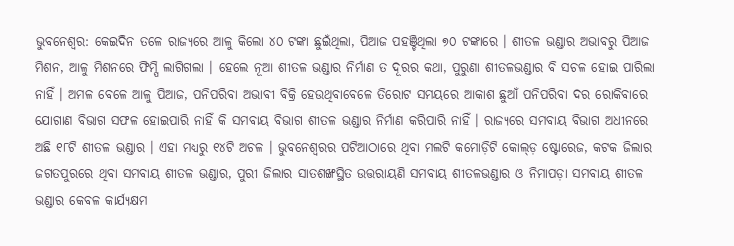ଭୁବନେଶ୍ବର: କେଇଦିନ ତଳେ ରାଜ୍ୟରେ ଆଳୁ କିଲୋ ୪୦ ଟଙ୍କା ଛୁଇଁଥିଲା, ପିଆଜ ପହଞ୍ଚିଥିଲା ୭୦ ଟଙ୍କାରେ । ଶୀତଳ ଭଣ୍ଡାର ଅଭାବରୁ ପିଆଜ ମିଶନ, ଆଳୁ ମିଶନରେ ଫିମ୍ପି ଲାଗିଗଲା । ହେଲେ ନୂଆ ଶୀତଳ ଭଣ୍ଡାର ନିର୍ମାଣ ତ ଦୂରର କଥା, ପୁରୁଣା ଶୀତଳଭଣ୍ଡାର ବି ସଚଳ ହୋଇ ପାରିଲା ନାହିଁ । ଅମଳ ବେଳେ ଆଳୁ ପିଆଜ, ପନିପରିବା ଅଭାବୀ ବିକ୍ରି ହେଉଥିବାବେଳେ ତିରୋଟ ସମୟରେ ଆକାଶ ଛୁଆଁ ପନିପରିବା ଦର ରୋକିବାରେ ଯୋଗାଣ ବିଭାଗ ସଫଳ ହୋଇପାରି ନାହିଁ କି ସମବାୟ ବିଭାଗ ଶୀତଳ ଭଣ୍ଡାର ନିର୍ମାଣ କରିପାରି ନାହିଁ । ରାଜ୍ୟରେ ସମବାୟ ବିଭାଗ ଅଧୀନରେ ଅଛି ୧୮ଟି ଶୀତଳ ଭଣ୍ଡାର । ଏହା ମଧ୍ୟରୁ ୧୪ଟି ଅଚଳ । ଭୁବନେଶ୍ବରର ପଟିଆଠାରେ ଥିବା ମଲଟି କମୋଡ଼ିଟି କୋଲ୍ଡ଼ ଷ୍ଟୋରେଜ, କଟକ ଜିଲାର ଜଗତପୁରରେ ଥିବା ସମବାୟ ଶୀତଳ ଭଣ୍ଡାର, ପୁରୀ ଜିଲାର ସାତଶଙ୍ଖସ୍ଥିତ ଉତ୍ତରାୟଣି ସମବାୟ ଶୀତଳଭଣ୍ଡାର ଓ ନିମାପଡ଼ା ସମବାୟ ଶୀତଳ ଭଣ୍ଡାର କେବଳ କାର୍ଯ୍ୟକ୍ଷମ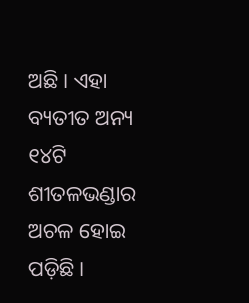ଅଛି । ଏହା ବ୍ୟତୀତ ଅନ୍ୟ ୧୪ଟି ଶୀତଳଭଣ୍ଡାର ଅଚଳ ହୋଇ ପଡ଼ିଛି।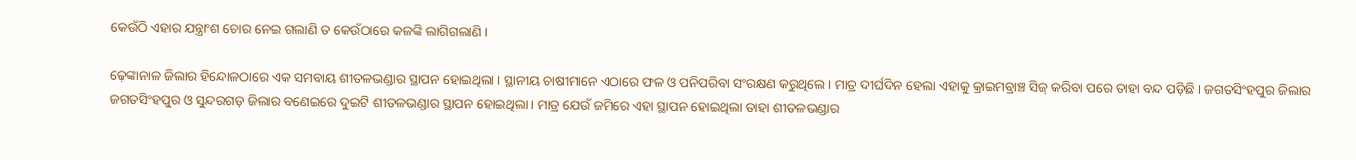କେଉଁଠି ଏହାର ଯନ୍ତ୍ରାଂଶ ଚୋର ନେଇ ଗଲାଣି ତ କେଉଁଠାରେ କଳଙ୍କି ଲାଗିଗଲାଣି ।

ଢ଼େଙ୍କାନାଳ ଜିଲାର ହିନ୍ଦୋଳଠାରେ ଏକ ସମବାୟ ଶୀତଳଭଣ୍ଡାର ସ୍ଥାପନ ହୋଇଥିଲା । ସ୍ଥାନୀୟ ଚାଷୀମାନେ ଏଠାରେ ଫଳ ଓ ପନିପରିବା ସଂରକ୍ଷଣ କରୁଥିଲେ । ମାତ୍ର ଦୀର୍ଘଦିନ ହେଲା ଏହାକୁ କ୍ରାଇମବ୍ରାଞ୍ଚ ସିଜ୍ କରିବା ପରେ ତାହା ବନ୍ଦ ପଡ଼ିଛି । ଜଗତସିଂହପୁର ଜିଲାର ଜଗତସିଂହପୁର ଓ ସୁନ୍ଦରଗଡ଼ ଜିଲାର ବଣେଇରେ ଦୁଇଟି ଶୀତଳଭଣ୍ଡାର ସ୍ଥାପନ ହୋଇଥିଲା । ମାତ୍ର ଯେଉଁ ଜମିରେ ଏହା ସ୍ଥାପନ ହୋଇଥିଲା ତାହା ଶୀତଳଭଣ୍ଡାର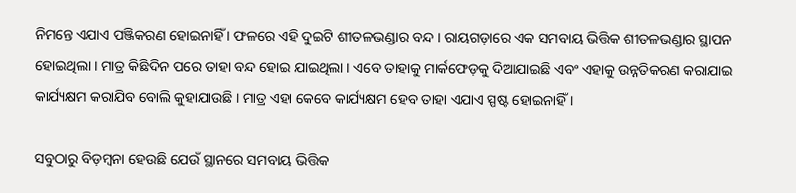ନିମନ୍ତେ ଏଯାଏ ପଞ୍ଜିକରଣ ହୋଇନାହିଁ । ଫଳରେ ଏହି ଦୁଇଟି ଶୀତଳଭଣ୍ଡାର ବନ୍ଦ । ରାୟଗଡ଼ାରେ ଏକ ସମବାୟ ଭିତ୍ତିକ ଶୀତଳଭଣ୍ଡାର ସ୍ଥାପନ ହୋଇଥିଲା । ମାତ୍ର କିଛିଦିନ ପରେ ତାହା ବନ୍ଦ ହୋଇ ଯାଇଥିଲା । ଏବେ ତାହାକୁ ମାର୍କଫେଡ଼କୁ ଦିଆଯାଇଛି ଏବଂ ଏହାକୁ ଉନ୍ନତିକରଣ କରାଯାଇ କାର୍ଯ୍ୟକ୍ଷମ କରାଯିବ ବୋଲି କୁହାଯାଉଛି । ମାତ୍ର ଏହା କେବେ କାର୍ଯ୍ୟକ୍ଷମ ହେବ ତାହା ଏଯାଏ ସ୍ପଷ୍ଟ ହୋଇନାହିଁ ।

ସବୁଠାରୁ ବିଡ଼ମ୍ବନା ହେଉଛି ଯେଉଁ ସ୍ଥାନରେ ସମବାୟ ଭିତ୍ତିକ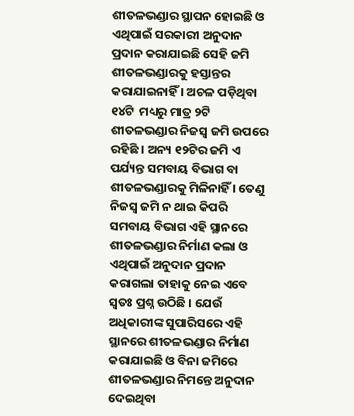ଶୀତଳଭଣ୍ଡାର ସ୍ଥାପନ ହୋଇଛି ଓ ଏଥିପାଇଁ ସରକାରୀ ଅନୁଦାନ ପ୍ରଦାନ କରାଯାଇଛି ସେହି ଜମି ଶୀତଳଭଣ୍ଡାରକୁ ହସ୍ତାନ୍ତର କରାଯାଇନାହିଁ । ଅଚଳ ପଡ଼ିଥିବା ୧୪ଟି  ମଧ୍ୟରୁ ମାତ୍ର ୨ଟି ଶୀତଳଭଣ୍ଡାର ନିଜସ୍ବ ଜମି ଉପରେ ରହିଛି । ଅନ୍ୟ ୧୨ଟିର ଜମି ଏ ପର୍ଯ୍ୟନ୍ତ ସମବାୟ ବିଭାଗ ବା ଶୀତଳଭଣ୍ଡାରକୁ ମିଳିନାହିଁ । ତେଣୁ ନିଜସ୍ବ ଜମି ନ ଥାଇ କିପରି ସମବାୟ ବିଭାଗ ଏହି ସ୍ଥାନରେ ଶୀତଳଭଣ୍ଡାର ନିର୍ମାଣ କଲା ଓ ଏଥିପାଇଁ ଅନୁଦାନ ପ୍ରଦାନ କରାଗଲା ତାହାକୁ ନେଇ ଏବେ ସ୍ବତଃ ପ୍ରଶ୍ନ ଉଠିଛି । ଯେଉଁ ଅଧିକାରୀଙ୍କ ସୁପାରିସରେ ଏହି ସ୍ଥାନରେ ଶୀତଳଭଣ୍ଡାର ନିର୍ମାଣ କରାଯାଇଛି ଓ ବିନା ଜମିରେ ଶୀତଳଭଣ୍ଡାର ନିମନ୍ତେ ଅନୁଦାନ ଦେଇଥିବା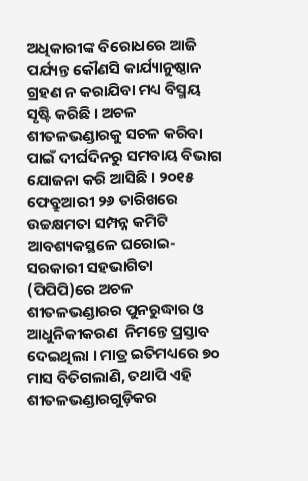ଅଧିକାରୀଙ୍କ ବିରୋଧରେ ଆଜି ପର୍ଯ୍ୟନ୍ତ କୌଣସି କାର୍ଯ୍ୟାନୁଷ୍ଠାନ ଗ୍ରହଣ ନ କରାଯିବା ମଧ୍ୟ ବିସ୍ମୟ ସୃଷ୍ଟି କରିଛି । ଅଚଳ ଶୀତଳଭଣ୍ଡାରକୁ ସଚଳ କରିବା ପାଇଁ ଦୀର୍ଘଦିନରୁ ସମବାୟ ବିଭାଗ ଯୋଜନା କରି ଆସିଛି । ୨୦୧୫ ଫେବ୍ରୁଆରୀ ୨୬ ତାରିଖରେ ଉଚ୍ଚକ୍ଷମତା ସମ୍ପନ୍ନ କମିଟି ଆବଶ୍ୟକସ୍ଥଳେ ଘରୋଇ-ସରକାରୀ ସହଭାଗିତା (ପିପିପି)ରେ ଅଚଳ ଶୀତଳଭଣ୍ଡାରର ପୁନରୁଦ୍ଧାର ଓ ଆଧୁନିକୀକରଣ  ନିମନ୍ତେ ପ୍ରସ୍ତାବ ଦେଇଥିଲା । ମାତ୍ର ଇତିମଧ୍ୟରେ ୭୦ ମାସ ବିତିଗଲାଣି, ତଥାପି ଏହି ଶୀତଳଭଣ୍ଡାରଗୁଡ଼ିକର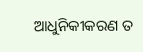ଆଧୁନିକୀକରଣ ତ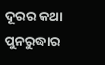ଦୂରର କଥା ପୁନରୁଦ୍ଧାର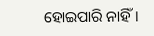ହୋଇପାରି ନାହିଁ।